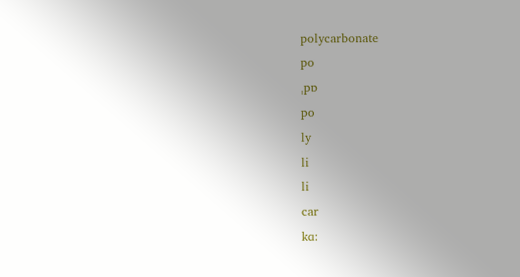polycarbonate
po
ˌpɒ
po
ly
li
li
car
kɑ: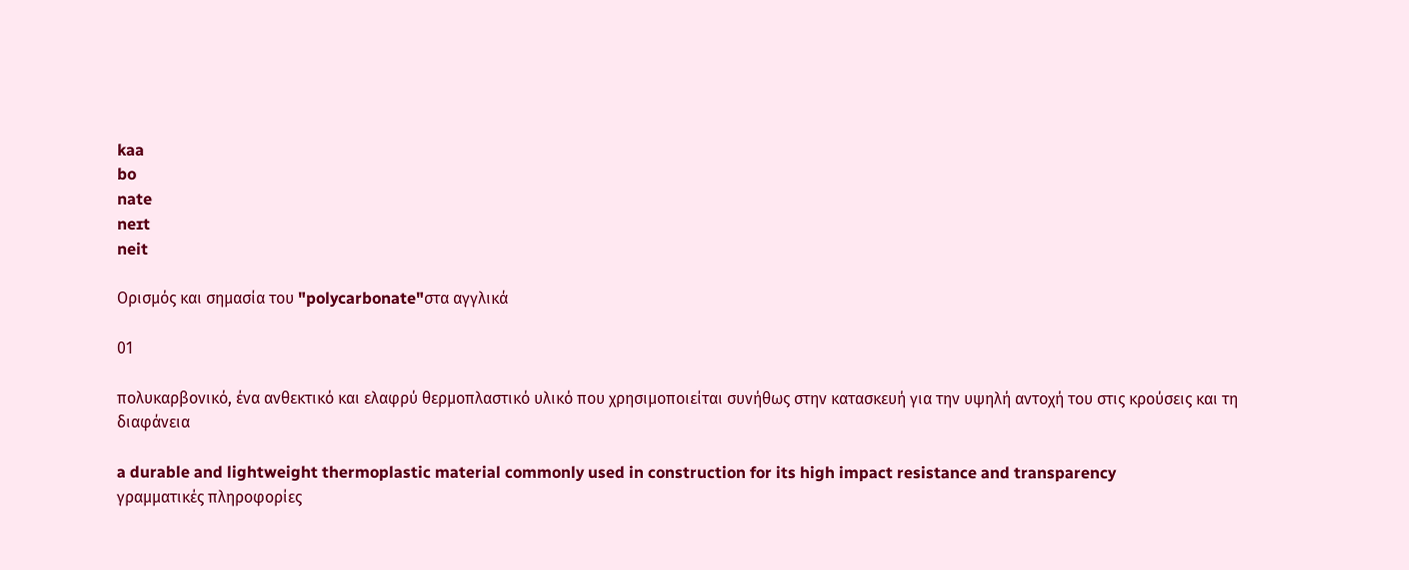kaa
bo
nate
neɪt
neit

Ορισμός και σημασία του "polycarbonate"στα αγγλικά

01

πολυκαρβονικό, ένα ανθεκτικό και ελαφρύ θερμοπλαστικό υλικό που χρησιμοποιείται συνήθως στην κατασκευή για την υψηλή αντοχή του στις κρούσεις και τη διαφάνεια

a durable and lightweight thermoplastic material commonly used in construction for its high impact resistance and transparency
γραμματικές πληροφορίες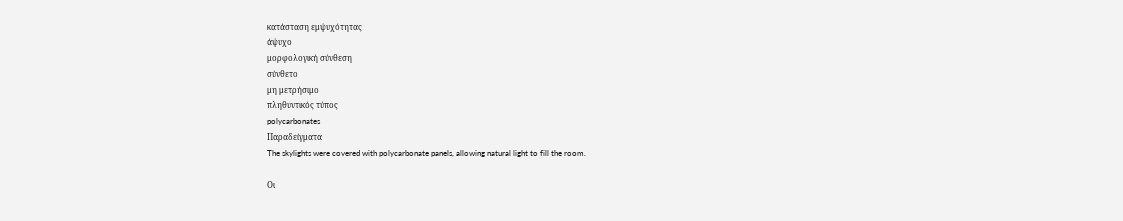κατάσταση εμψυχότητας
άψυχο
μορφολογική σύνθεση
σύνθετο
μη μετρήσιμο
πληθυντικός τύπος
polycarbonates
Παραδείγματα
The skylights were covered with polycarbonate panels, allowing natural light to fill the room.

Οι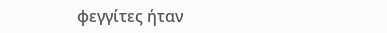φεγγίτες ήταν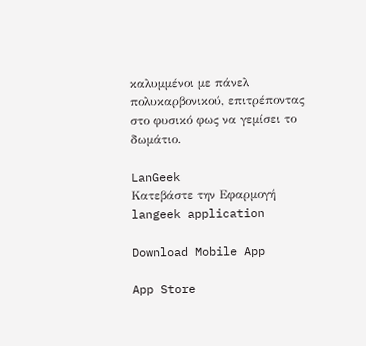καλυμμένοι με πάνελ πολυκαρβονικού, επιτρέποντας στο φυσικό φως να γεμίσει το δωμάτιο.

LanGeek
Κατεβάστε την Εφαρμογή
langeek application

Download Mobile App

App Store